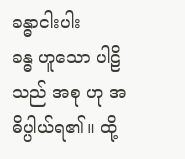ခန္ဓာငါးပါး
ခန္ဓ ဟူသော ပါဠိသည် အစု ဟု အဓိပ္ပါယ်ရ၏။ ထို့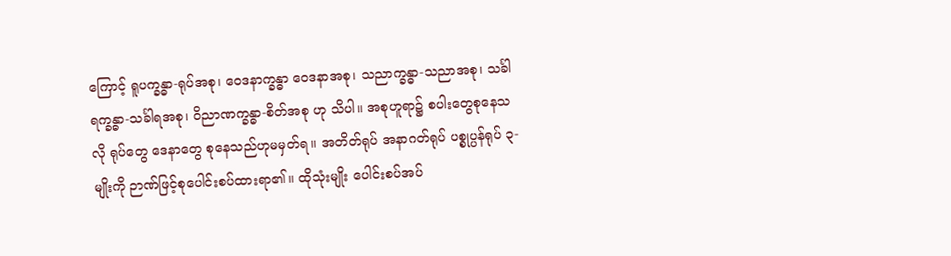ကြောင့် ရူပက္ခန္ဓာ-ရုပ်အစု၊ ဝေဒနာက္ခန္ဓာ ဝေဒနာအစု၊ သညာက္ခန္ဓာ-သညာအစု၊ သင်္ခါရက္ခန္ဓာ-သင်္ခါရအစု၊ ဝိညာဏက္ခန္ဓာ-စိတ်အစု ဟု သိပါ။ အစုဟူရာ၌ စပါးတွေစုနေသလို ရုပ်တွေ ဒေနာတွေ စုနေသည်ဟုမမှတ်ရ။ အတိတ်ရုပ် အနာဂတ်ရုပ် ပစ္စုပ္ပန်ရုပ် ၃-မျိုးကို ဉာဏ်ဖြင့်စုပေါင်းစပ်ထားရာ၏။ ထိုသုံးမျိုး ပေါင်းစပ်အပ်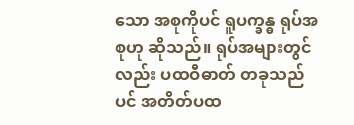သော အစုကိုပင် ရူပက္ခန္ဓ ရုပ်အစုဟု ဆိုသည်။ ရုပ်အများတွင်လည်း ပထဝီဓာတ် တခုသည်ပင် အတိတ်ပထ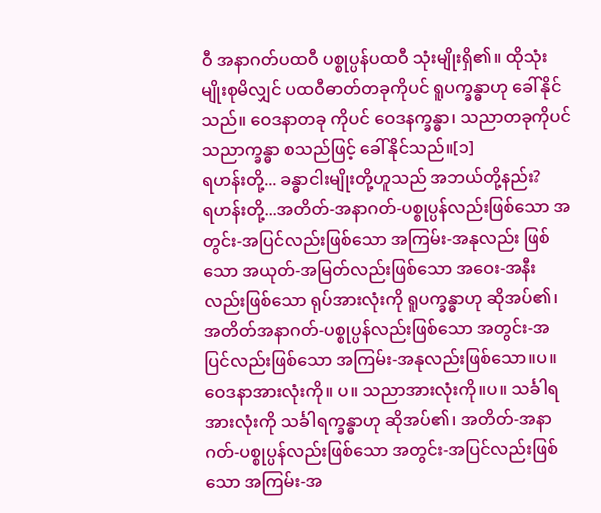ဝီ အနာဂတ်ပထဝီ ပစ္စုပ္ပန်ပထဝီ သုံးမျိုးရှိ၏။ ထိုသုံးမျိုးစုမိလျှင် ပထဝီဓာတ်တခုကိုပင် ရူပက္ခန္ဓာဟု ခေါ်နိုင်သည်။ ဝေဒနာတခု ကိုပင် ဝေဒနက္ခန္ဓာ၊ သညာတခုကိုပင် သညာက္ခန္ဓာ စသည်ဖြင့် ခေါ်နိုင်သည်။[၁]
ရဟန်းတို့... ခန္ဓာငါးမျိုးတို့ဟူသည် အဘယ်တို့နည်း?
ရဟန်းတို့...အတိတ်-အနာဂတ်-ပစ္စုပ္ပန်လည်းဖြစ်သော အတွင်း-အပြင်လည်းဖြစ်သော အကြမ်း-အနုလည်း ဖြစ်သော အယုတ်-အမြတ်လည်းဖြစ်သော အဝေး-အနီးလည်းဖြစ်သော ရုပ်အားလုံးကို ရူပက္ခန္ဓာဟု ဆိုအပ်၏၊ အတိတ်အနာဂတ်-ပစ္စုပ္ပန်လည်းဖြစ်သော အတွင်း-အပြင်လည်းဖြစ်သော အကြမ်း-အနုလည်းဖြစ်သော။ပ။ ဝေဒနာအားလုံးကို။ ပ။ သညာအားလုံးကို။ပ။ သင်္ခါရအားလုံးကို သင်္ခါရက္ခန္ဓာဟု ဆိုအပ်၏၊ အတိတ်-အနာဂတ်-ပစ္စုပ္ပန်လည်းဖြစ်သော အတွင်း-အပြင်လည်းဖြစ်သော အကြမ်း-အ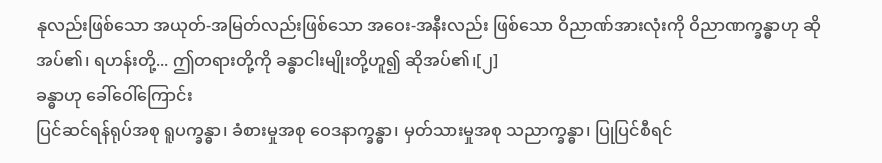နုလည်းဖြစ်သော အယုတ်-အမြတ်လည်းဖြစ်သော အဝေး-အနီးလည်း ဖြစ်သော ဝိညာဏ်အားလုံးကို ဝိညာဏက္ခန္ဓာဟု ဆိုအပ်၏၊ ရဟန်းတို့... ဤတရားတို့ကို ခန္ဓာငါးမျိုးတို့ဟူ၍ ဆိုအပ်၏၊[၂]
ခန္ဓာဟု ခေါ်ဝေါ်ကြောင်း
ပြင်ဆင်ရန်ရုပ်အစု ရူပက္ခန္ဓာ၊ ခံစားမှုအစု ဝေဒနာက္ခန္ဓာ၊ မှတ်သားမှုအစု သညာက္ခန္ဓာ၊ ပြုပြင်စီရင်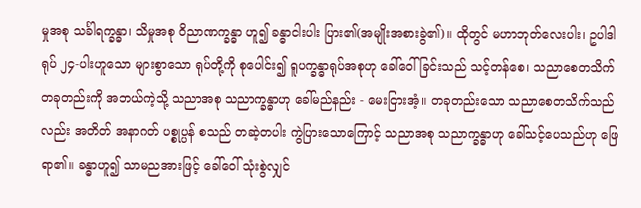မှုအစု သင်္ခါရက္ခန္ဓာ၊ သိမှုအစု ဝိညာဏက္ခန္ဓာ ဟူ၍ ခန္ဓာငါးပါး ပြား၏(အမျိုးအစားခွဲ၏)။ ထိုတွင် မဟာဘုတ်လေးပါး၊ ဥပါဒါရုပ် ၂၄-ပါးဟူသော များစွာသော ရုပ်တို့ကို စုပေါင်း၍ ရူပက္ခန္ဓာရုပ်အစုဟု ခေါ်ဝေါ် ခြင်းသည် သင့်တန်စေ၊ သညာစေတသိက် တခုတည်းကို အဘယ်ကဲ့သို့ သညာအစု သညာက္ခန္ဓာဟု ခေါ်မည်နည်း - မေးငြားအံ့။ တခုတည်းသော သညာစေတသိက်သည်လည်း အတိတ် အနာဂတ် ပစ္စုပ္ပန် စသည် တဆဲ့တပါး ကွဲပြားသောကြောင့် သညာအစု သညာက္ခန္ဓာဟု ခေါ်သင့်ပေသည်ဟု ဖြေရာ၏။ ခန္ဓာဟူ၍ သာမညအားဖြင့် ခေါ်ဝေါ် သုံးစွဲလျှင်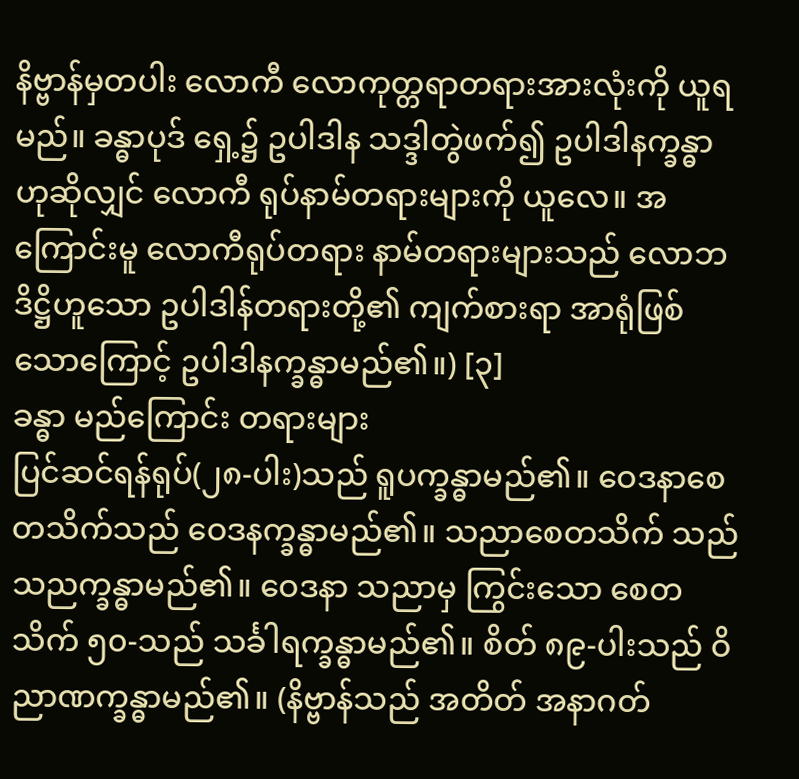နိဗ္ဗာန်မှတပါး လောကီ လောကုတ္တရာတရားအားလုံးကို ယူရမည်။ ခန္ဓာပုဒ် ရှေ့၌ ဥပါဒါန သဒ္ဒါတွဲဖက်၍ ဥပါဒါနက္ခန္ဓာ ဟုဆိုလျှင် လောကီ ရုပ်နာမ်တရားများကို ယူလေ။ အကြောင်းမူ လောကီရုပ်တရား နာမ်တရားများသည် လောဘဒိဋ္ဌိဟူသော ဥပါဒါန်တရားတို့၏ ကျက်စားရာ အာရုံဖြစ် သောကြောင့် ဥပါဒါနက္ခန္ဓာမည်၏။) [၃]
ခန္ဓာ မည်ကြောင်း တရားများ
ပြင်ဆင်ရန်ရုပ်(၂၈-ပါး)သည် ရူပက္ခန္ဓာမည်၏။ ဝေဒနာစေတသိက်သည် ဝေဒနက္ခန္ဓာမည်၏။ သညာစေတသိက် သည် သညက္ခန္ဓာမည်၏။ ဝေဒနာ သညာမှ ကြွင်းသော စေတသိက် ၅၀-သည် သင်္ခါရက္ခန္ဓာမည်၏။ စိတ် ၈၉-ပါးသည် ဝိညာဏက္ခန္ဓာမည်၏။ (နိဗ္ဗာန်သည် အတိတ် အနာဂတ်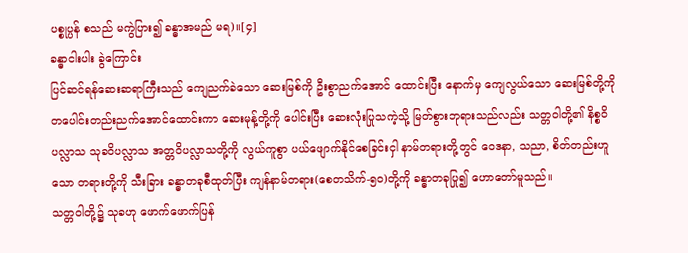ပစ္စုပ္ပန် စသည် မကွဲပြား၍ ခန္ဓာအမည် မရ)။[၄]
ခန္ဓာငါးပါး ခွဲကြောင်း
ပြင်ဆင်ရန်ဆေးဆရာကြီးသည် ကျေညက်ခဲသော ဆေးမြစ်ကို ဦးစွာညက်အောင် ထောင်းပြီး နောက်မှ ကျေလွယ်သော ဆေးမြစ်တို့ကို တပေါင်းတည်းညက်အောင်ထောင်းကာ ဆေးမုန့်တို့ကို ပေါင်းပြီး ဆေးလုံးပြုသကဲ့သို့ မြတ်စွားဘုရားသည်လည်း သတ္တဝါတို့၏ နိစ္စဝိပလ္လာသ သုခဝိပလ္လာသ အတ္တဝိပလ္လာသတို့ကို လွယ်ကူစွာ ပယ်ဖျောက်နိုင်စေခြင်းငှါ နာမ်တရားတို့တွင် ဝေဒနာ, သညာ, စိတ်တည်းဟူသော တရားတို့ကို သီးခြား ခန္ဓာတခုစီထုတ်ပြီး ကျန်နာမ်တရား(စေတသိက်-၅၀)တို့ကို ခန္ဓာတခုပြု၍ ဟောတော်မူသည်။
သတ္တဝါတို့၌ သုခဟု ဖောက်ဖောက်ပြန်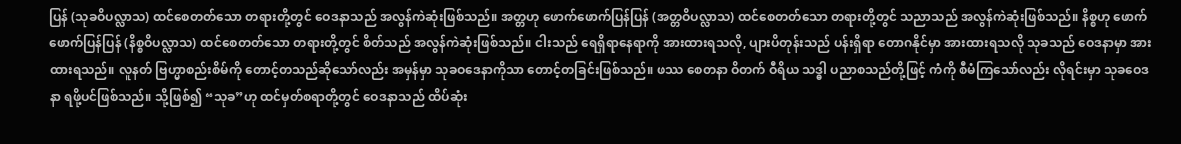ပြန် (သုခဝိပလ္လာသ) ထင်စေတတ်သော တရားတို့တွင် ဝေဒနာသည် အလွန်ကဲဆုံးဖြစ်သည်။ အတ္တဟု ဖောက်ဖောက်ပြန်ပြန် (အတ္တဝိပလ္လာသ) ထင်စေတတ်သော တရားတို့တွင် သညာသည် အလွန်ကဲဆုံးဖြစ်သည်။ နိစ္စဟု ဖောက်ဖောက်ပြန်ပြန် (နိစ္စဝိပလ္လာသ) ထင်စေတတ်သော တရားတို့တွင် စိတ်သည် အလွန်ကဲဆုံးဖြစ်သည်။ ငါးသည် ရေရှိရာနေရာကို အားထားရသလို, ပျားပိတုန်းသည် ပန်းရှိရာ တောဂနိုင်မှာ အားထားရသလို သုခသည် ဝေဒနာမှာ အားထားရသည်။ လူနတ် ဗြဟ္မာစည်းစိမ်ကို တောင့်တသည်ဆိုသော်လည်း အမှန်မှာ သုခဝဒေနာကိုသာ တောင့်တခြင်းဖြစ်သည်။ ဖဿ စေတနာ ဝိတက် ဝီရိယ သဒ္ဓါ ပညာစသည်တို့ဖြင့် ကံကို စီမံကြသော်လည်း လိုရင်းမှာ သုခဝေဒနာ ရဖို့ပင်ဖြစ်သည်။ သို့ဖြစ်၍ “သုခ”ဟု ထင်မှတ်စရာတို့တွင် ဝေဒနာသည် ထိပ်ဆုံး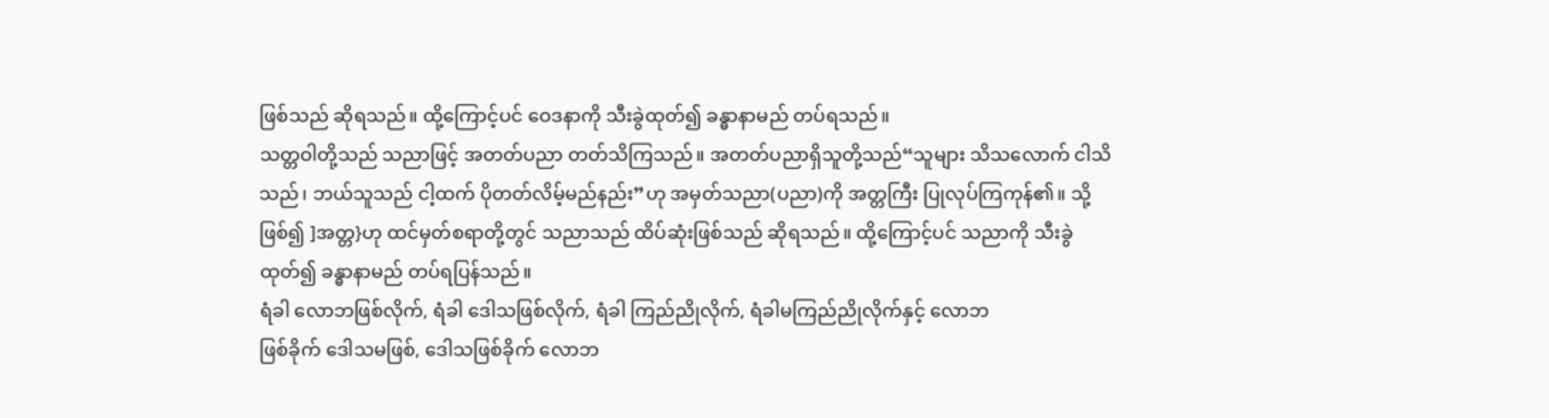ဖြစ်သည် ဆိုရသည်။ ထို့ကြောင့်ပင် ဝေဒနာကို သီးခွဲထုတ်၍ ခန္ဓာနာမည် တပ်ရသည်။
သတ္တဝါတို့သည် သညာဖြင့် အတတ်ပညာ တတ်သိကြသည်။ အတတ်ပညာရှိသူတို့သည်“သူများ သိသလောက် ငါသိသည်၊ ဘယ်သူသည် ငါ့ထက် ပိုတတ်လိမ့်မည်နည်း”ဟု အမှတ်သညာ(ပညာ)ကို အတ္တကြီး ပြုလုပ်ကြကုန်၏။ သို့ဖြစ်၍ ]အတ္တ}ဟု ထင်မှတ်စရာတို့တွင် သညာသည် ထိပ်ဆုံးဖြစ်သည် ဆိုရသည်။ ထို့ကြောင့်ပင် သညာကို သီးခွဲထုတ်၍ ခန္ဓာနာမည် တပ်ရပြန်သည်။
ရံခါ လောဘဖြစ်လိုက်, ရံခါ ဒေါသဖြစ်လိုက်, ရံခါ ကြည်ညိုလိုက်, ရံခါမကြည်ညိုလိုက်နှင့် လောဘ
ဖြစ်ခိုက် ဒေါသမဖြစ်, ဒေါသဖြစ်ခိုက် လောဘ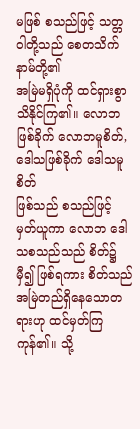မဖြစ် စသည်ဖြင့် သတ္တဝါတို့သည် စေတသိက်နာမ်တို့၏
အမြဲမရှိပုံကို ထင်ရှားစွာ သိနိုင်ကြ၏။ လောဘဖြစ်ခိုက် လောဘမူစိတ်, ဒေါသဖြစ်ခိုက် ဒေါသမူစိတ်
ဖြစ်သည် စသည်ဖြင့် မှတ်ယူကာ လောဘ ဒေါသစသည်သည် စိတ်၌ မှီ၍ ဖြစ်ရကား စိတ်သည်
အမြဲတည်ရှိနေသောတရားဟု ထင်မှတ်ကြကုန်၏။ သို့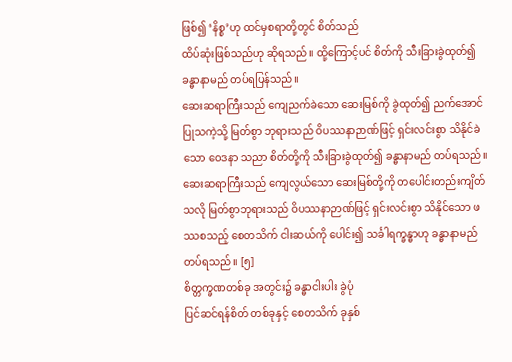ဖြစ်၍ ‘နိစ္စ’ဟု ထင်မှစရာတို့တွင် စိတ်သည်
ထိပ်ဆုံးဖြစ်သည်ဟု ဆိုရသည်။ ထို့ကြောင့်ပင် စိတ်ကို သီးခြားခွဲထုတ်၍ ခန္ဓာနာမည် တပ်ရပြန်သည်။
ဆေးဆရာကြီးသည် ကျေညက်ခဲသော ဆေးမြစ်ကို ခွဲထုတ်၍ ညက်အောင်ပြုသကဲ့သို့ မြတ်စွာ ဘုရားသည် ဝိပဿနာဉာဏ်ဖြင့် ရှင်းလင်းစွာ သိနိုင်ခဲသော ဝေဒနာ သညာ စိတ်တို့ကို သီးခြားခွဲထုတ်၍ ခန္ဓာနာမည် တပ်ရသည်။ ဆေးဆရာကြီးသည် ကျေလွယ်သော ဆေးမြစ်တို့ကို တပေါင်းတည်းကျိတ်သလို မြတ်စွာဘုရားသည် ဝိပဿနာဉာဏ်ဖြင့် ရှင်းလင်းစွာ သိနိုင်သော ဖဿစသည့် စေတသိက် ငါးဆယ်ကို ပေါင်း၍ သင်္ခါရက္ခန္ဓာဟု ခန္ဓာနာမည် တပ်ရသည်။ [၅]
စိတ္တက္ခဏတစ်ခု အတွင်း၌ ခန္ဓာငါးပါး ခွဲပုံ
ပြင်ဆင်ရန်စိတ် တစ်ခုနှင့် စေတသိက် ခုနှစ်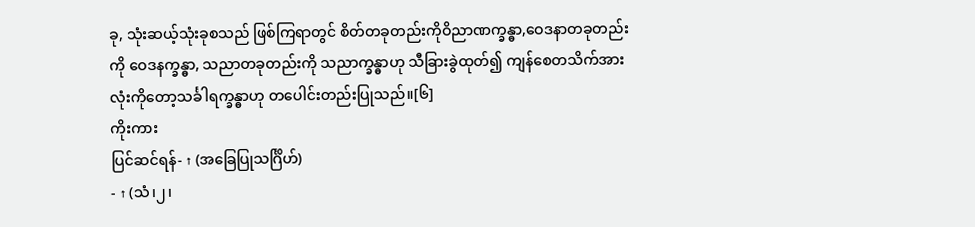ခု, သုံးဆယ့်သုံးခုစသည် ဖြစ်ကြရာတွင် စိတ်တခုတည်းကိုဝိညာဏက္ခန္ဓာ,ဝေဒနာတခုတည်းကို ဝေဒနက္ခန္ဓာ, သညာတခုတည်းကို သညာက္ခန္ဓာဟု သီခြားခွဲထုတ်၍ ကျန်စေတသိက်အားလုံးကိုတော့သင်္ခါရက္ခန္ဓာဟု တပေါင်းတည်းပြုသည်။[၆]
ကိုးကား
ပြင်ဆင်ရန်- ↑ (အခြေပြုသင်္ဂြိဟ်)
- ↑ (သံ၊၂၊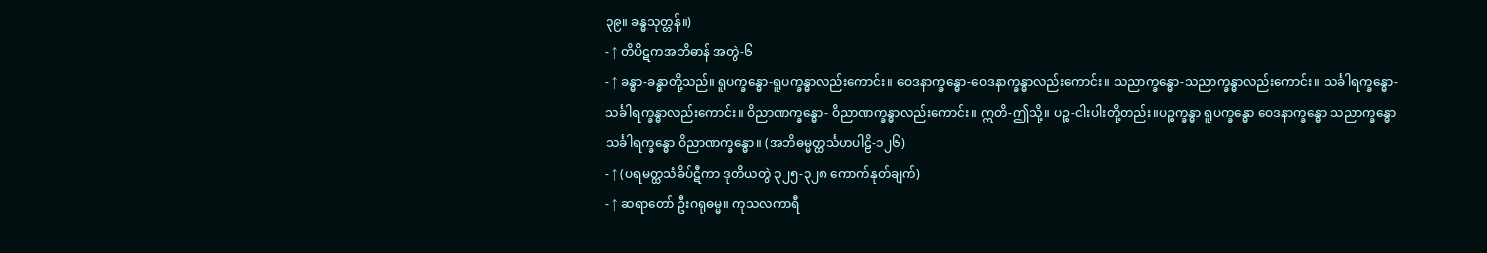၃၉။ ခန္ဓသုတ္တန်။)
- ↑ တိပိဋကအဘိဓာန် အတွဲ-၆
- ↑ ခန္ဓာ-ခန္ဓာတို့သည်။ ရူပက္ခန္ဓော-ရူပက္ခန္ဓာလည်းကောင်း။ ဝေဒနာက္ခန္ဓော-ဝေဒနာက္ခန္ဓာလည်းကောင်း။ သညာက္ခန္ဓော-သညာက္ခန္ဓာလည်းကောင်း။ သင်္ခါရက္ခန္ဓော-သင်္ခါရက္ခန္ဓာလည်းကောင်း။ ဝိညာဏက္ခန္ဓော- ဝိညာဏက္ခန္ဓာလည်းကောင်း။ ဣတိ-ဤသို့။ ပဉ္စ-ငါးပါးတို့တည်း။ပဉ္စက္ခန္ဓာ ရူပက္ခန္ဓော ဝေဒနာက္ခန္ဓော သညာက္ခန္ဓော သင်္ခါရက္ခန္ဓော ဝိညာဏက္ခန္ဓော။ (အဘိဓမ္မတ္ထင်္သဟပါဠိ-၁၂၆)
- ↑ (ပရမတ္ထသံခိပ်ဋီကာ ဒုတိယတွဲ ၃၂၅-၃၂၈ ကောက်နုတ်ချက်)
- ↑ ဆရာတော် ဦးဂရုဓမ္မ။ ကုသလကာရီ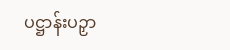ပဋ္ဌာန်းပဉှာ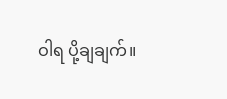ဝါရ ပို့ချချက်။